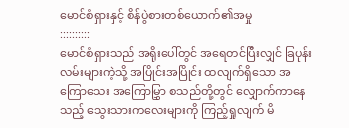မောင်စံရှားနှင့် စိန်ပွဲစားတစ်ယောက်၏အမှု
::::::::::
မောင်စံရှားသည် အရိုးပေါ်တွင် အရေတင်ပြီးလျှင် ခြပုန်းလမ်းများကဲ့သို့ အပြိုင်းအပြိုင်း ထလျက်ရှိသော အကြောသေး အကြောမြွှာ စသည်တို့တွင် လျှောက်ကာနေသည့် သွေးသားကလေးများကို ကြည့်ရှုလျက် မိ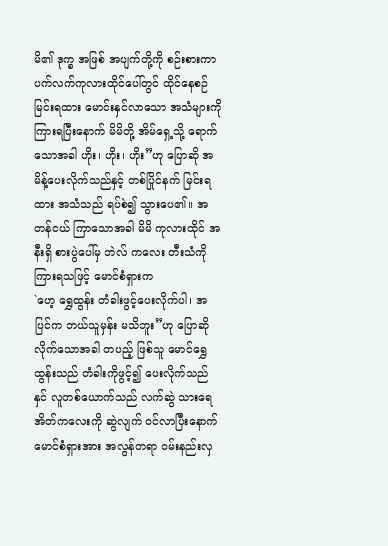မိ၏ ဒုက္ခ အဖြစ် အပျက်တို့ကို စဉ်းစားကာ ပက်လက်ကုလားထိုင်ပေါ်တွင် ထိုင်နေစဉ် မြင်းရထား မောင်းနှင်လာသော အသံများကို ကြားရပြီးနောက် မိမိတို့ အိမ်ရှေ့သို့ ရောက်သောအခါ ဟိုး၊ ဟိုး၊ ဟိုး”ဟု ပြောဆို အမိန့်ပေးလိုက်သည်နှင့် တစ်ပြိုင်နက် မြင်းရထား အသံသည် ရပ်စဲ၍ သွားပေ၏။ အတန်ငယ် ကြာသောအခါ မိမိ ကုလားထိုင် အနီးရှိ စားပွဲပေါ်မှ ဘဲလ် ကလေး တီးသံကို ကြားရသဖြင့် မောင်စံရှားက
`ဟေ့ ရွှေထွန်း တံခါးဖွင့်ပေးလိုက်ပါ၊ အပြင်က ဘယ်သူမှန်း မသိဘူး”ဟု ပြောဆိုလိုက်သောအခါ တပည့် ဖြစ်သူ မောင်ရွှေထွန်းသည် တံခါးကိုဖွင့်၍ ပေးလိုက်သည် နှင် လူတစ်ယောက်သည် လက်ဆွဲ သားရေအိတ်ကလေးကို ဆွဲလျက် ဝင်လာပြီးနောက် မောင်စံရှားအား အလွန်တရာ ဝမ်းနည်းလှ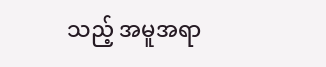သည့် အမူအရာ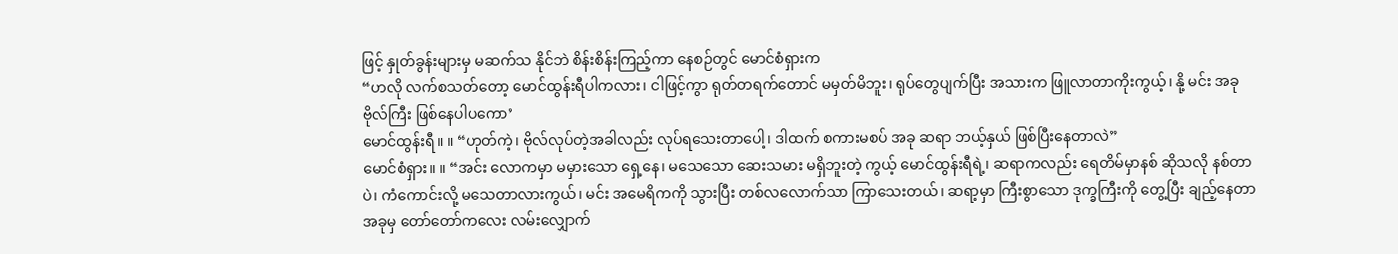ဖြင့် နှုတ်ခွန်းများမှ မဆက်သ နိုင်ဘဲ စိန်းစိန်းကြည့်ကာ နေစဉ်တွင် မောင်စံရှားက
“ဟလို လက်စသတ်တော့ မောင်ထွန်းရီပါကလား၊ ငါဖြင့်ကွာ ရုတ်တရက်တောင် မမှတ်မိဘူး၊ ရုပ်တွေပျက်ပြီး အသားက ဖြူလာတာကိုးကွယ့်၊ နို့ မင်း အခု ဗိုလ်ကြီး ဖြစ်နေပါပကော’
မောင်ထွန်းရီ။ ။ “ဟုတ်ကဲ့၊ ဗိုလ်လုပ်တဲ့အခါလည်း လုပ်ရသေးတာပေါ့၊ ဒါထက် စကားမစပ် အခု ဆရာ ဘယ့်နှယ် ဖြစ်ပြီးနေတာလဲ”
မောင်စံရှား။ ။ “အင်း လောကမှာ မမှားသော ရှေ့နေ၊ မသေသော ဆေးသမား မရှိဘူးတဲ့ ကွယ့် မောင်ထွန်းရီရဲ့၊ ဆရာကလည်း ရေတိမ်မှာနစ် ဆိုသလို နစ်တာပဲ၊ ကံကောင်းလို့ မသေတာလားကွယ်၊ မင်း အမေရိကကို သွားပြီး တစ်လလောက်သာ ကြာသေးတယ်၊ ဆရာ့မှာ ကြီးစွာသော ဒုက္ခကြီးကို တွေ့ပြီး ချည့်နေတာ အခုမှ တော်တော်ကလေး လမ်းလျှောက်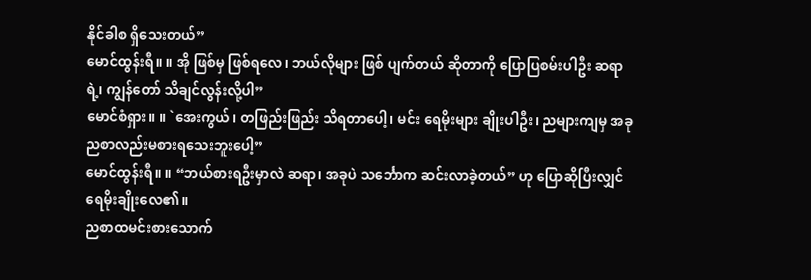နိုင်ခါစ ရှိသေးတယ်”
မောင်ထွန်းရီ။ ။ အို ဖြစ်မှ ဖြစ်ရလေ၊ ဘယ်လိုများ ဖြစ် ပျက်တယ် ဆိုတာကို ပြောပြစမ်းပါဦး ဆရာရဲ့၊ ကျွန်တော် သိချင်လွန်းလို့ပါ”
မောင်စံရှား။ ။ `အေးကွယ်၊ တဖြည်းဖြည်း သိရတာပေါ့၊ မင်း ရေမိုးများ ချိုးပါဦး၊ ညများကျမှ အခု ညစာလည်းမစားရသေးဘူးပေါ့”
မောင်ထွန်းရီ။ ။ “ဘယ်စားရဦးမှာလဲ ဆရာ၊ အခုပဲ သင်္ဘောက ဆင်းလာခဲ့တယ်” ဟု ပြောဆိုပြီးလျှင် ရေမိုးချိုးလေ၏။
ညစာထမင်းစားသောက်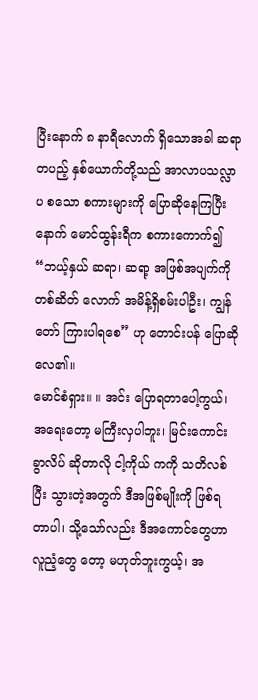ပြီးနောက် ၈ နာရီလောက် ရှိသောအခါ ဆရာတပည့် နှစ်ယောက်တို့သည် အာလာပသလ္လာပ စသော စကားများကို ပြောဆိုနေကြပြီးနောက် မောင်ထွန်းရီက စကားကောက်၍
“ဘယ့်နှယ် ဆရာ၊ ဆရာ့ အဖြစ်အပျက်ကို တစ်ဆိတ် လောက် အမိန့်ရှိစမ်းပါဦး၊ ကျွန်တော် ကြားပါရစေ” ဟု တောင်းပန် ပြောဆိုလေ၏။
မောင်စံရှား။ ။ အင်း ပြောရတာပေါ့ကွယ်၊ အရေးတော့ မကြီးလှပါဘူး၊ မြင်းကောင်း ခွာလိပ် ဆိုတာလို ငါ့ကိုယ် ကကို သတိလစ်ပြီး သွားတဲ့အတွက် ဒီအဖြစ်မျိုးကို ဖြစ်ရ တာပါ၊ သို့သော်လည်း ဒီအကောင်တွေဟာ လူညံ့တွေ တော့ မဟုတ်ဘူးကွယ့်၊ အ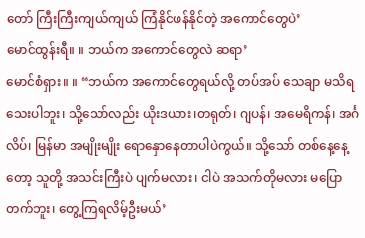တော် ကြီးကြီးကျယ်ကျယ် ကြံနိုင်ဖန်နိုင်တဲ့ အကောင်တွေပဲ’
မောင်ထွန်းရီ။ ။ ဘယ်က အကောင်တွေလဲ ဆရာ’
မောင်စံရှား။ ။ “ဘယ်က အကောင်တွေရယ်လို့ တပ်အပ် သေချာ မသိရသေးပါဘူး၊ သို့သော်လည်း ယိုးဒယား၊တရုတ်၊ ဂျပန်၊ အမေရိကန်၊ အင်္ဂလိပ်၊ မြန်မာ အမျိုးမျိုး ရောနှောနေတာပါပဲကွယ်။ သို့သော် တစ်နေ့နေ့တော့ သူတို့ အသင်းကြီးပဲ ပျက်မလား၊ ငါပဲ အသက်တိုမလား မပြောတက်ဘူး၊ တွေ့ကြရလိမ့်ဦးမယ်’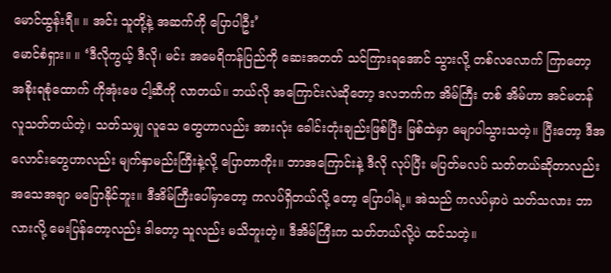မောင်ထွန်းရီ။ ။ အင်း သူတို့နဲ့ အဆက်ကို ပြောပါဦး’
မောင်စံရှား။ ။ ‘ဒီလိုကွယ့် ဒီလို၊ မင်း အမေရိကန်ပြည်ကို ဆေးအတတ် သင်ကြားရအောင် သွားလို့ တစ်လလောက် ကြာတော့ အစိုးရစုံထောက် ကိုအုံးဖေ ငါ့ဆီကို လာတယ်။ ဘယ်လို အကြောင်းလဲဆိုတော့ ဒလဘက်က အိမ်ကြီး တစ် အိမ်ဟာ အင်မတန် လူသတ်တယ်တဲ့၊ သတ်သမျှ လူသေ တွေဟာလည်း အားလုံး ခေါင်းတုံးချည်းဖြစ်ပြီး မြစ်ထဲမှာ မျောပါသွားသတဲ့။ ပြီးတော့ ဒီအလောင်းတွေဟာလည်း မျက်နှာမည်းကြီးနဲ့လို့ ပြောတာကိုး။ ဘာအကြောင်းနဲ့ ဒီလို လုပ်ပြီး မပြတ်မလပ် သတ်တယ်ဆိုတာလည်း အသေအချာ မပြောနိုင်ဘူး။ ဒီအိမ်ကြီးပေါ်မှာတော့ ကလပ်ရှိတယ်လို့ တော့ ပြောပါရဲ့။ အဲသည် ကလပ်မှာပဲ သတ်သလား ဘာ လားလို့ မေးပြန်တော့လည်း ဒါတော့ သူလည်း မသိဘူးတဲ့။ ဒီအိမ်ကြီးက သတ်တယ်လို့ပဲ ထင်သတဲ့။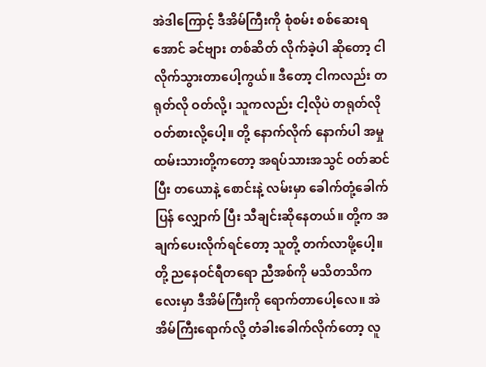အဲဒါကြောင့် ဒီအိမ်ကြီးကို စုံစမ်း စစ်ဆေးရအောင် ခင်ဗျား တစ်ဆိတ် လိုက်ခဲ့ပါ ဆိုတော့ ငါ လိုက်သွားတာပေါ့ကွယ်။ ဒီတော့ ငါကလည်း တရုတ်လို ဝတ်လို့၊ သူကလည်း ငါ့လိုပဲ တရုတ်လို ဝတ်စားလို့ပေါ့။ တို့ နောက်လိုက် နောက်ပါ အမှုထမ်းသားတို့ကတော့ အရပ်သားအသွင် ဝတ်ဆင်ပြီး တယောနဲ့ စောင်းနဲ့ လမ်းမှာ ခေါက်တုံ့ခေါက်ပြန် လျှောက် ပြီး သီချင်းဆိုနေတယ်။ တို့က အချက်ပေးလိုက်ရင်တော့ သူတို့ တက်လာဖို့ပေါ့။ တို့ ညနေဝင်ရီတရော ညီအစ်ကို မသိတသိကလေးမှာ ဒီအိမ်ကြီးကို ရောက်တာပေါ့လေ။ အဲ အိမ်ကြီးရောက်လို့ တံခါးခေါက်လိုက်တော့ လူ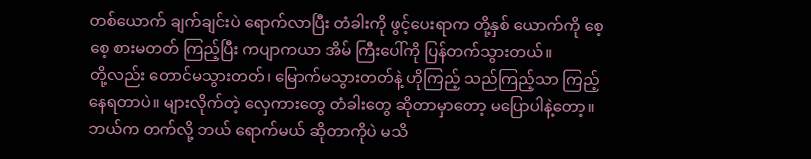တစ်ယောက် ချက်ချင်းပဲ ရောက်လာပြီး တံခါးကို ဖွင့်ပေးရာက တို့နှစ် ယောက်ကို စေ့စေ့ စားမတတ် ကြည့်ပြီး ကပျာကယာ အိမ် ကြီးပေါ်ကို ပြန်တက်သွားတယ်။
တို့လည်း တောင်မသွားတတ်၊ မြောက်မသွားတတ်နဲ့ ဟိုကြည့် သည်ကြည့်သာ ကြည့်နေရတာပဲ။ များလိုက်တဲ့ လှေကားတွေ တံခါးတွေ ဆိုတာမှာတော့ မပြောပါနဲ့တော့။ ဘယ်က တက်လို့ ဘယ် ရောက်မယ် ဆိုတာကိုပဲ မသိ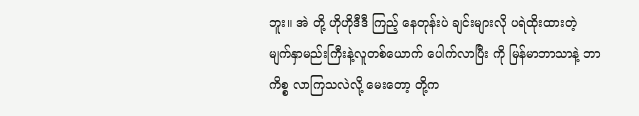ဘူး။ အဲ တို့ ဟိုဟိုဒီဒီ ကြည့် နေတုန်းပဲ ချင်းများလို ပရဲထိုးထားတဲ့ မျက်နှာမည်းကြီးနဲ့လူတစ်ယောက် ပေါက်လာပြီး ကို မြန်မာဘာသာနဲ့ ဘာ ကိစ္စ လာကြသလဲလို့ မေးတော့ တို့က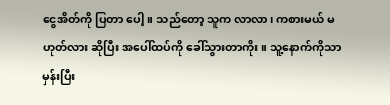ငွေအိတ်ကို ပြတာ ပေါ့။ သည်တော့ သူက လာလာ၊ ကစားမယ် မဟုတ်လား ဆိုပြီး အပေါ်ထပ်ကို ခေါ်သွားတာကိုး။ သူ့နောက်ကိုသာ မှန်းပြီး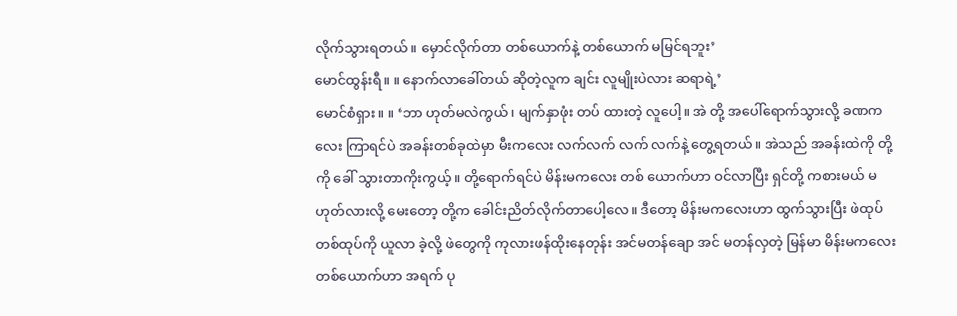လိုက်သွားရတယ်။ မှောင်လိုက်တာ တစ်ယောက်နဲ့ တစ်ယောက် မမြင်ရဘူး’
မောင်ထွန်းရီ။ ။ နောက်လာခေါ်တယ် ဆိုတဲ့လူက ချင်း လူမျိုးပဲလား ဆရာရဲ့’
မောင်စံရှား။ ။ ‘ဘာ ဟုတ်မလဲကွယ်၊ မျက်နှာဖုံး တပ် ထားတဲ့ လူပေါ့။ အဲ တို့ အပေါ်ရောက်သွားလို့ ခဏကလေး ကြာရင်ပဲ အခန်းတစ်ခုထဲမှာ မီးကလေး လက်လက် လက် လက်နဲ့ တွေ့ရတယ်။ အဲသည် အခန်းထဲကို တို့ကို ခေါ် သွားတာကိုးကွယ့်။ တို့ရောက်ရင်ပဲ မိန်းမကလေး တစ် ယောက်ဟာ ဝင်လာပြီး ရှင်တို့ ကစားမယ် မဟုတ်လားလို့ မေးတော့ တို့က ခေါင်းညိတ်လိုက်တာပေါ့လေ။ ဒီတော့ မိန်းမကလေးဟာ ထွက်သွားပြီး ဖဲထုပ်တစ်ထုပ်ကို ယူလာ ခဲ့လို့ ဖဲတွေကို ကုလားဖန်ထိုးနေတုန်း အင်မတန်ချော အင် မတန်လှတဲ့ မြန်မာ မိန်းမကလေး တစ်ယောက်ဟာ အရက် ပု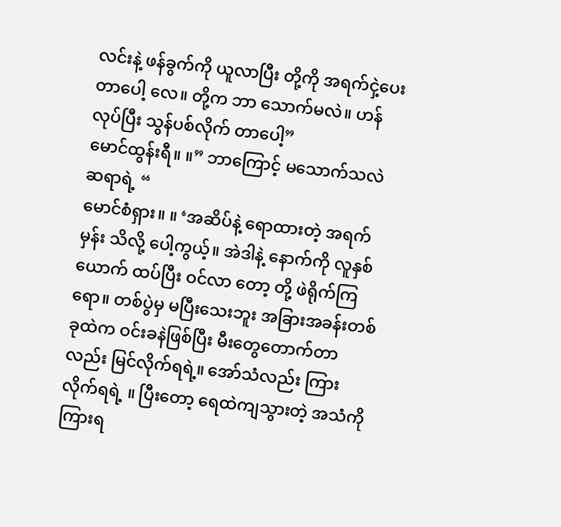လင်းနဲ့ ဖန်ခွက်ကို ယူလာပြီး တို့ကို အရက်ငှဲ့ပေးတာပေါ့ လေ။ တို့က ဘာ သောက်မလဲ။ ဟန်လုပ်ပြီး သွန်ပစ်လိုက် တာပေါ့”
မောင်ထွန်းရီ။ ။” ဘာကြောင့် မသောက်သလဲ ဆရာရဲ့ “
မောင်စံရှား။ ။ ‘အဆိပ်နဲ့ ရောထားတဲ့ အရက်မှန်း သိလို့ ပေါ့ကွယ့်။ အဲဒါနဲ့ နောက်ကို လူနှစ်ယောက် ထပ်ပြီး ဝင်လာ တော့ တို့ ဖဲရိုက်ကြရော။ တစ်ပွဲမှ မပြီးသေးဘူး အခြားအခန်းတစ်ခုထဲက ဝင်းခနဲဖြစ်ပြီး မီးတွေတောက်တာလည်း မြင်လိုက်ရရဲ့။ အော်သံလည်း ကြားလိုက်ရရဲ့ ။ ပြီးတော့ ရေထဲကျသွားတဲ့ အသံကို ကြားရ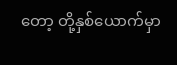တော့ တို့နှစ်ယောက်မှာ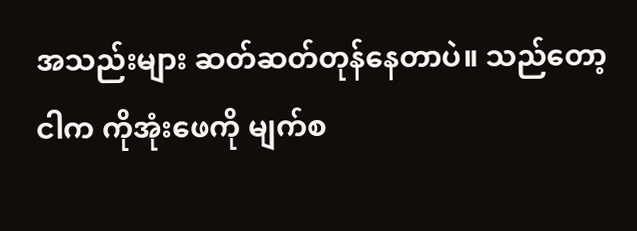အသည်းများ ဆတ်ဆတ်တုန်နေတာပဲ။ သည်တော့ ငါက ကိုအုံးဖေကို မျက်စ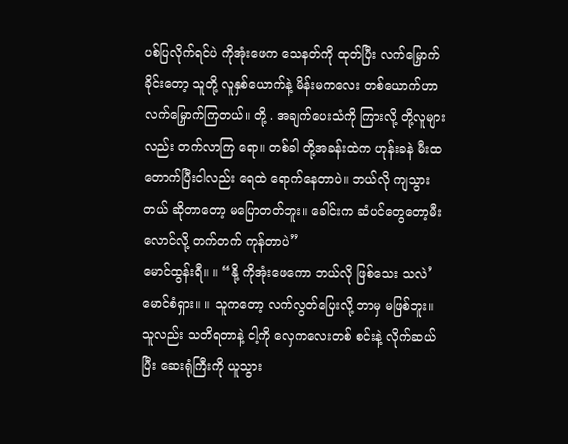ပစ်ပြလိုက်ရင်ပဲ ကိုအုံးဖေက သေနတ်ကို ထုတ်ပြီး လက်မြှောက်ခိုင်းတော့ သူတို့ လူနှစ်ယောက်နဲ့ မိန်းမကလေး တစ်ယောက်ဟာ လက်မြှောက်ကြတယ်။ တို့ . အချက်ပေးသံကို ကြားလို့ တို့လူများလည်း တက်လာကြ ရော။ တစ်ခါ တို့အခန်းထဲက ဟုန်းခနဲ မီးထတောက်ပြီးငါလည်း ရေထဲ ရောက်နေတာပဲ။ ဘယ်လို ကျသွားတယ် ဆိုတာတော့ မပြောတတ်ဘူး။ ခေါင်းက ဆံပင်တွေတော့မီးလောင်လို့ တက်တက် ကုန်တာပဲ”
မောင်ထွန်းရီ။ ။ “နို့ ကိုအုံးဖေကော ဘယ်လို ဖြစ်သေး သလဲ’
မောင်စံရှား။ ။ သူကတော့ လက်လွတ်ပြေးလို့ ဘာမှ မဖြစ်ဘူး။ သူလည်း သတိရတာနဲ့ ငါ့ကို လှေကလေးတစ် စင်းနဲ့ လိုက်ဆယ်ပြီး ဆေးရုံကြီးကို ယူသွား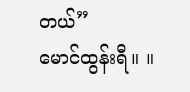တယ်”
မောင်ထွန်းရီ။ ။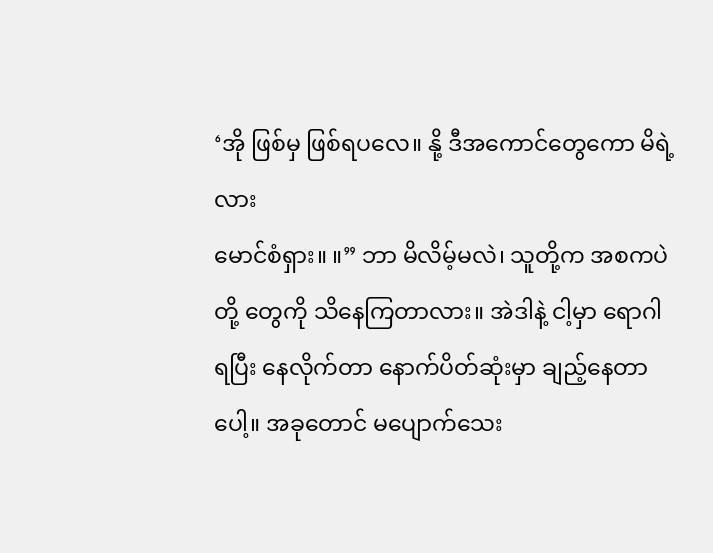‘အို ဖြစ်မှ ဖြစ်ရပလေ။ နို့ ဒီအကောင်တွေကော မိရဲ့လား
မောင်စံရှား။ ။” ဘာ မိလိမ့်မလဲ၊ သူတို့က အစကပဲ တို့ တွေကို သိနေကြတာလား။ အဲဒါနဲ့ ငါ့မှာ ရောဂါရပြီး နေလိုက်တာ နောက်ပိတ်ဆုံးမှာ ချည့်နေတာပေါ့။ အခုတောင် မပျောက်သေး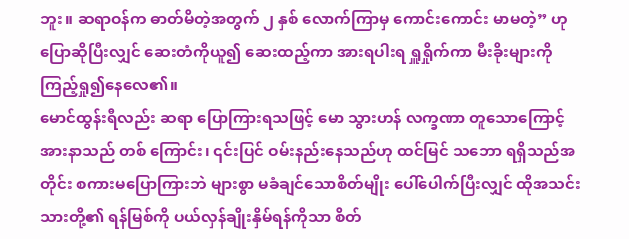ဘူး။ ဆရာဝန်က ဓာတ်မိတဲ့အတွက် ၂ နှစ် လောက်ကြာမှ ကောင်းကောင်း မာမတဲ့” ဟု ပြောဆိုပြီးလျှင် ဆေးတံကိုယူ၍ ဆေးထည့်ကာ အားရပါးရ ရှူရှိုက်ကာ မီးခိုးများကို ကြည့်ရှု၍နေလေ၏။
မောင်ထွန်းရီလည်း ဆရာ ပြောကြားရသဖြင့် မော သွားဟန် လက္ခဏာ တူသောကြောင့် အားနာသည် တစ် ကြောင်း၊ ၎င်းပြင် ဝမ်းနည်းနေသည်ဟု ထင်မြင် သဘော ရရှိသည်အတိုင်း စကားမပြောကြားဘဲ များစွာ မခံချင်သောစိတ်မျိုး ပေါ်ပေါက်ပြီးလျှင် ထိုအသင်းသားတို့၏ ရန်မြစ်ကို ပယ်လှန်ချိုးနှိမ်ရန်ကိုသာ စိတ်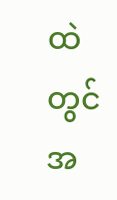ထဲတွင် အ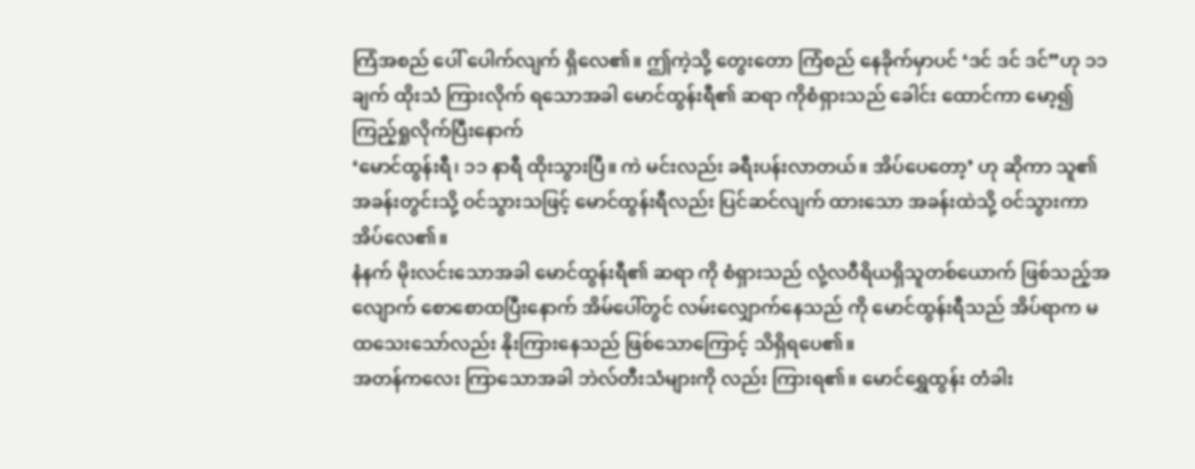ကြံအစည် ပေါ် ပေါက်လျက် ရှိလေ၏။ ဤကဲ့သို့ တွေးတော ကြံစည် နေခိုက်မှာပင် ‘ဒင် ဒင် ဒင်”ဟု ၁၁ ချက် ထိုးသံ ကြားလိုက် ရသောအခါ မောင်ထွန်းရီ၏ ဆရာ ကိုစံရှားသည် ခေါင်း ထောင်ကာ မော့၍ ကြည့်ရှုလိုက်ပြီးနောက်
‘မောင်ထွန်းရီ၊ ၁၁ နာရီ ထိုးသွားပြီ။ ကဲ မင်းလည်း ခရီးပန်းလာတယ်။ အိပ်ပေတော့’ ဟု ဆိုကာ သူ၏ အခန်းတွင်းသို့ ဝင်သွားသဖြင့် မောင်ထွန်းရီလည်း ပြင်ဆင်လျက် ထားသော အခန်းထဲသို့ ဝင်သွားကာ အိပ်လေ၏။
နံနက် မိုးလင်းသောအခါ မောင်ထွန်းရီ၏ ဆရာ ကို စံရှားသည် လုံ့လဝီရိယရှိသူတစ်ယောက် ဖြစ်သည့်အလျောက် စောစောထပြီးနောက် အိမ်ပေါ်တွင် လမ်းလျှောက်နေသည် ကို မောင်ထွန်းရီသည် အိပ်ရာက မထသေးသော်လည်း နိုးကြားနေသည် ဖြစ်သောကြောင့် သိရှိရပေ၏။
အတန်ကလေး ကြာသောအခါ ဘဲလ်တီးသံများကို လည်း ကြားရ၏။ မောင်ရွှေထွန်း တံခါး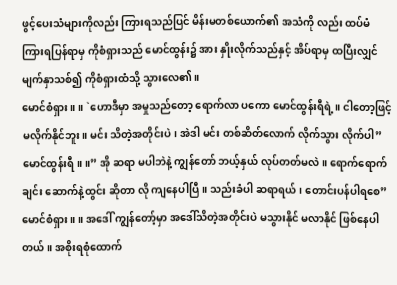ဖွင့်ပေးသံများကိုလည်း ကြားရသည်ပြင် မိန်းမတစ်ယောက်၏ အသံကို လည်း ထပ်မံ ကြားရပြန်ရာမှ ကိုစံရှားသည် မောင်ထွန်း၌ အား နှိုးလိုက်သည်နှင့် အိပ်ရာမှ ထပြီးလျှင် မျက်နှာသစ်၍ ကိုစံရှားထံသို့ သွားလေ၏။
မောင်စံရှား။ ။ `ဟောဒီမှာ အမှုသည်တော့ ရောက်လာ ပကော မောင်ထွန်းရီရဲ့။ ငါတော့ဖြင့် မလိုက်နိုင်ဘူး။ မင်း သိတဲ့အတိုင်းပဲ၊ အဲဒါ မင်း တစ်ဆိတ်လောက် လိုက်သွား လိုက်ပါ”
မောင်ထွန်းရီ။ ။” အို ဆရာ မပါဘဲနဲ့ ကျွန်တော် ဘယ့်နှယ် လုပ်တတ်မလဲ။ ရောက်ရောက်ချင်း ဆောက်နဲ့ထွင်း ဆိုတာ လို ကျနေပါပြီ။ သည်းခံပါ ဆရာရယ်၊ တောင်းပန်ပါရစေ”
မောင်စံရှား။ ။ အဒေါ် ကျွန်တော့်မှာ အဒေါ်သိတဲ့အတိုင်းပဲ မသွားနိုင် မလာနိုင် ဖြစ်နေပါတယ်။ အစိုးရစုံထောက်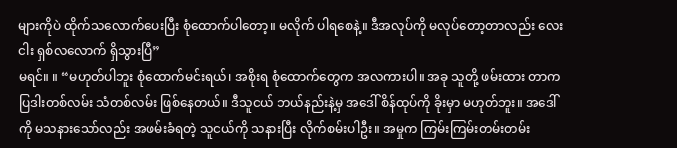များကိုပဲ ထိုက်သလောက်ပေးပြီး စုံထောက်ပါတော့။ မလိုက် ပါရစေနဲ့။ ဒီအလုပ်ကို မလုပ်တော့တာလည်း လေးငါး ရှစ်လလောက် ရှိသွားပြီ”
မရင်။ ။ “မဟုတ်ပါဘူး စုံထောက်မင်းရယ်၊ အစိုးရ စုံထောက်တွေက အလကားပါ။ အခု သူတို့ ဖမ်းထား တာက ပြဒါးတစ်လမ်း သံတစ်လမ်း ဖြစ်နေတယ်။ ဒီသူငယ် ဘယ်နည်းနဲ့မှ အဒေါ် စိန်ထုပ်ကို ခိုးမှာ မဟုတ်ဘူး။ အဒေါ် ကို မသနားသော်လည်း အဖမ်းခံရတဲ့ သူငယ်ကို သနားပြီး လိုက်စမ်းပါဦး။ အမှုက ကြမ်းကြမ်းတမ်းတမ်း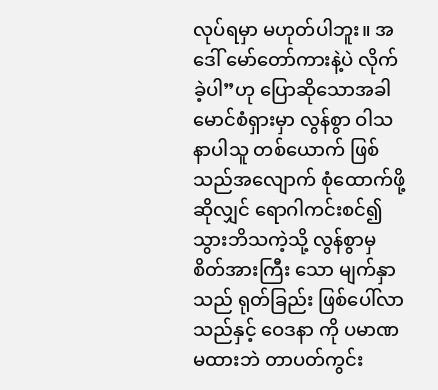လုပ်ရမှာ မဟုတ်ပါဘူး။ အဒေါ် မော်တော်ကားနဲ့ပဲ လိုက်ခဲ့ပါ”ဟု ပြောဆိုသောအခါ မောင်စံရှားမှာ လွန်စွာ ဝါသနာပါသူ တစ်ယောက် ဖြစ်သည်အလျောက် စုံထောက်ဖို့ ဆိုလျှင် ရောဂါကင်းစင်၍ သွားဘိသကဲ့သို့ လွန်စွာမှ စိတ်အားကြီး သော မျက်နှာသည် ရုတ်ခြည်း ဖြစ်ပေါ်လာသည်နှင့် ဝေဒနာ ကို ပမာဏမထားဘဲ တာပတ်ကွင်း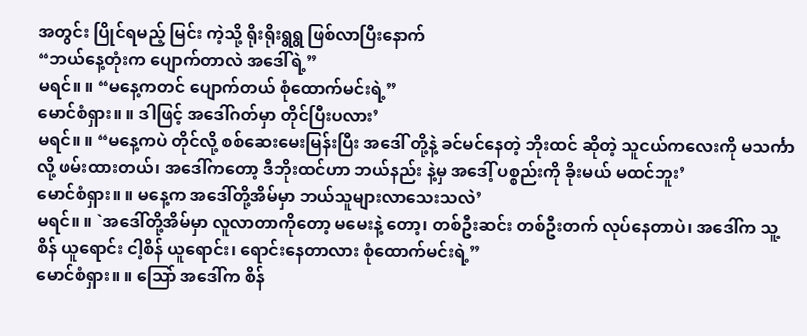အတွင်း ပြိုင်ရမည့် မြင်း ကဲ့သို့ ရိုးရိုးရွရွ ဖြစ်လာပြီးနောက်
“ဘယ်နေ့တုံးက ပျောက်တာလဲ အဒေါ်ရဲ့”
မရင်။ ။ “မနေ့ကတင် ပျောက်တယ် စုံထောက်မင်းရဲ့”
မောင်စံရှား။ ။ ဒါဖြင့် အဒေါ်ဂတ်မှာ တိုင်ပြီးပလား’
မရင်။ ။ “မနေ့ကပဲ တိုင်လို့ စစ်ဆေးမေးမြန်းပြီး အဒေါ် တို့နဲ့ ခင်မင်နေတဲ့ ဘိုးထင် ဆိုတဲ့ သူငယ်ကလေးကို မသင်္ကာလို့ ဖမ်းထားတယ်၊ အဒေါ်ကတော့ ဒီဘိုးထင်ဟာ ဘယ်နည်း နဲ့မှ အဒေါ့် ပစ္စည်းကို ခိုးမယ် မထင်ဘူး’
မောင်စံရှား။ ။ မနေ့က အဒေါ်တို့အိမ်မှာ ဘယ်သူများလာသေးသလဲ’
မရင်။ ။ `အဒေါ်တို့အိမ်မှာ လူလာတာကိုတော့ မမေးနဲ့ တော့၊ တစ်ဦးဆင်း တစ်ဦးတက် လုပ်နေတာပဲ၊ အဒေါ်က သူ့စိန် ယူရောင်း ငါ့စိန် ယူရောင်း၊ ရောင်းနေတာလား စုံထောက်မင်းရဲ့”
မောင်စံရှား။ ။ ဩော် အဒေါ်က စိန်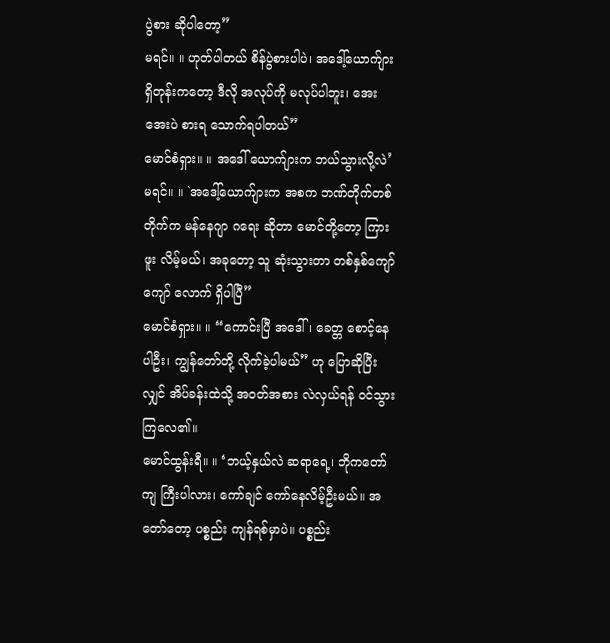ပွဲစား ဆိုပါတော့”
မရင်။ ။ ဟုတ်ပါတယ် စိန်ပွဲစားပါပဲ၊ အဒေါ့်ယောက်ျား ရှိတုန်းကတော့ ဒီလို အလုပ်ကို မလုပ်ပါဘူး၊ အေးအေးပဲ စားရ သောက်ရပါတယ်”
မောင်စံရှား။ ။ အဒေါ် ယောက်ျားက ဘယ်သွားလို့လဲ’
မရင်။ ။ `အဒေါ့်ယောက်ျားက အစက ဘဏ်တိုက်တစ် တိုက်က မန်နေဂျာ ဂရေး ဆိုတာ မောင်တို့တော့ ကြားဖူး လိမ့်မယ်၊ အခုတော့ သူ ဆုံးသွားတာ တစ်နှစ်ကျော်ကျော် လောက် ရှိပါပြီ”
မောင်စံရှား။ ။ “ကောင်းပြီ အဒေါ်၊ ခေတ္တ စောင့်နေပါဦး၊ ကျွန်တော်တို့ လိုက်ခဲ့ပါမယ်” ဟု ပြောဆိုပြီးလျှင် အိပ်ခန်းထဲသို့ အဝတ်အစား လဲလှယ်ရန် ဝင်သွားကြလေ၏။
မောင်ထွန်းရီ။ ။ ‘ဘယ့်နှယ်လဲ ဆရာရေ့၊ ဘိုကတော်ကျ ကြီးပါလား၊ ကော်ချင် ကော်နေလိမ့်ဦးမယ်။ အတော်တော့ ပစ္စည်း ကျန်ရစ်မှာပဲ။ ပစ္စည်း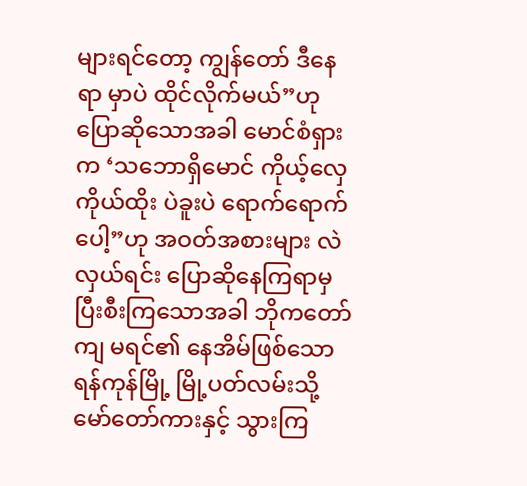များရင်တော့ ကျွန်တော် ဒီနေရာ မှာပဲ ထိုင်လိုက်မယ်”ဟု ပြောဆိုသောအခါ မောင်စံရှားက ‘သဘောရှိမောင် ကိုယ့်လှေ ကိုယ်ထိုး ပဲခူးပဲ ရောက်ရောက် ပေါ့”ဟု အဝတ်အစားများ လဲလှယ်ရင်း ပြောဆိုနေကြရာမှ ပြီးစီးကြသောအခါ ဘိုကတော်ကျ မရင်၏ နေအိမ်ဖြစ်သော ရန်ကုန်မြို့ မြို့ပတ်လမ်းသို့ မော်တော်ကားနှင့် သွားကြ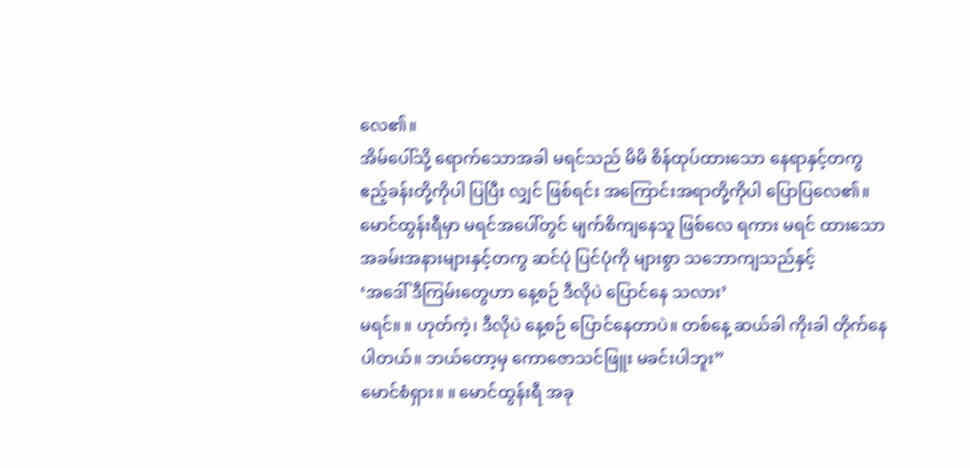လေ၏။
အိမ်ပေါ်သို့ ရောက်သောအခါ မရင်သည် မိမိ စိန်ထုပ်ထားသော နေရာနှင့်တကွ ဧည့်ခန်းတို့ကိုပါ ပြပြီး လျှင် ဖြစ်ရင်း အကြောင်းအရာတို့ကိုပါ ပြောပြလေ၏။
မောင်ထွန်းရီမှာ မရင်အပေါ်တွင် မျက်စိကျနေသူ ဖြစ်လေ ရကား မရင် ထားသော အခမ်းအနားများနှင့်တကွ ဆင်ပုံ ပြင်ပုံကို များစွာ သဘောကျသည်နှင့်
‘အဒေါ် ဒီကြမ်းတွေဟာ နေ့စဉ် ဒီလိုပဲ ပြောင်နေ သလား’
မရင်။ ။ ဟုတ်ကဲ့၊ ဒီလိုပဲ နေ့စဉ် ပြောင်နေတာပဲ။ တစ်နေ့ ဆယ်ခါ ကိုးခါ တိုက်နေပါတယ်။ ဘယ်တော့မှ ကောဇောသင်ဖြူး မခင်းပါဘူး”
မောင်စံရှား။ ။ မောင်ထွန်းရီ အခု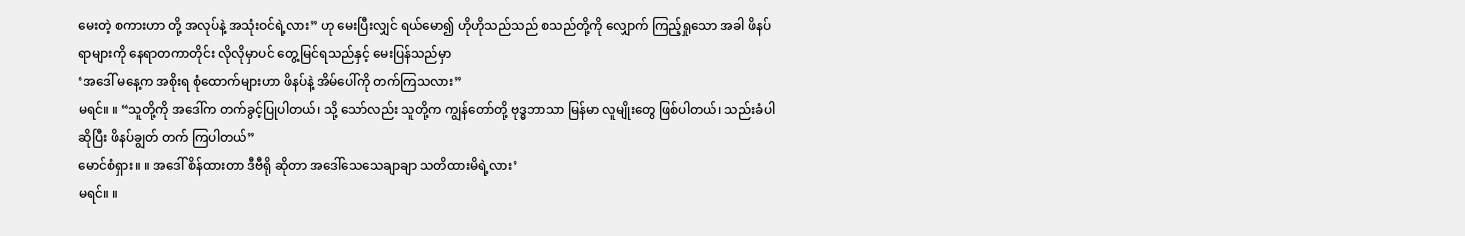မေးတဲ့ စကားဟာ တို့ အလုပ်နဲ့ အသုံးဝင်ရဲ့လား” ဟု မေးပြီးလျှင် ရယ်မော၍ ဟိုဟိုသည်သည် စသည်တို့ကို လျှောက် ကြည့်ရှုသော အခါ ဖိနပ်ရာများကို နေရာတကာတိုင်း လိုလိုမှာပင် တွေ့မြင်ရသည်နှင့် မေးပြန်သည်မှာ
‘အဒေါ် မနေ့က အစိုးရ စုံထောက်များဟာ ဖိနပ်နဲ့ အိမ်ပေါ်ကို တက်ကြသလား”
မရင်။ ။ “သူတို့ကို အဒေါ်က တက်ခွင့်ပြုပါတယ်၊ သို့ သော်လည်း သူတို့က ကျွန်တော်တို့ ဗုဒ္ဓဘာသာ မြန်မာ လူမျိုးတွေ ဖြစ်ပါတယ်၊ သည်းခံပါ ဆိုပြီး ဖိနပ်ချွတ် တက် ကြပါတယ်”
မောင်စံရှား။ ။ အဒေါ် စိန်ထားတာ ဒီဗီရို ဆိုတာ အဒေါ်သေသေချာချာ သတိထားမိရဲ့လား’
မရင်။ ။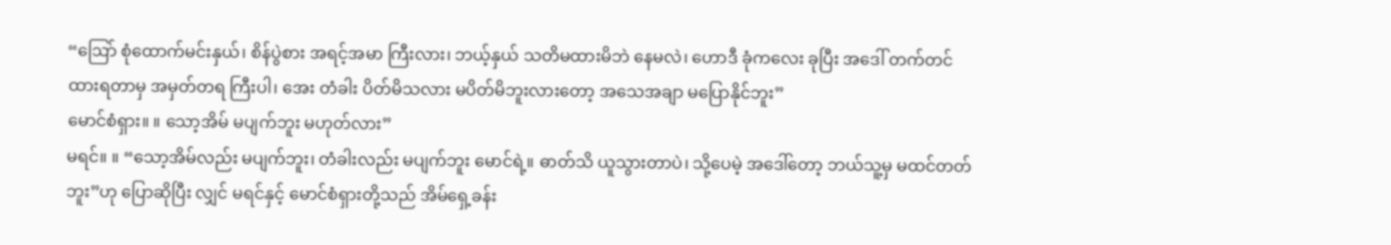“ဩော် စုံထောက်မင်းနှယ်၊ စိန်ပွဲစား အရင့်အမာ ကြီးလား၊ ဘယ့်နှယ် သတိမထားမိဘဲ နေမလဲ၊ ဟောဒီ ခုံကလေး ခုပြီး အဒေါ် တက်တင်ထားရတာမှ အမှတ်တရ ကြီးပါ၊ အေး တံခါး ပိတ်မိသလား မပိတ်မိဘူးလားတော့ အသေအချာ မပြောနိုင်ဘူး”
မောင်စံရှား။ ။ သော့အိမ် မပျက်ဘူး မဟုတ်လား”
မရင်။ ။ “သော့အိမ်လည်း မပျက်ဘူး၊ တံခါးလည်း မပျက်ဘူး မောင်ရဲ့။ ဓာတ်သိ ယူသွားတာပဲ၊ သို့ပေမဲ့ အဒေါ်တော့ ဘယ်သူ့မှ မထင်တတ်ဘူး”ဟု ပြောဆိုပြီး လျှင် မရင်နှင့် မောင်စံရှားတို့သည် အိမ်ရှေ့ခန်း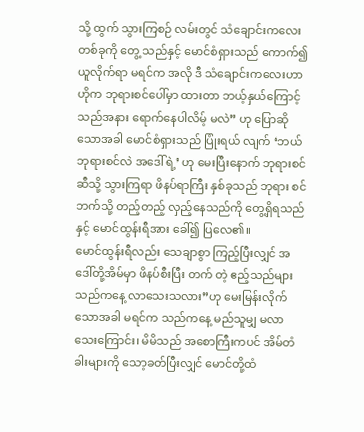သို့ ထွက် သွားကြစဉ် လမ်းတွင် သံချောင်းကလေး တစ်ခုကို တွေ့ သည်နှင့် မောင်စံရှားသည် ကောက်၍ ယူလိုက်ရာ မရင်က အလို ဒီ သံချောင်းကလေးဟာ ဟိုက ဘုရားစင်ပေါ်မှာ ထားတာ ဘယ့်နှယ်ကြောင့် သည်အနား ရောက်နေပါလိမ့် မလဲ” ဟု ပြောဆိုသောအခါ မောင်စံရှားသည် ပြုံးရယ် လျက် ‘ဘယ် ဘုရားစင်လဲ အဒေါ်ရဲ့’ ဟု မေးပြီးနောက် ဘုရားစင်ဆီသို့ သွားကြရာ ဖိနပ်ရာကြီး နှစ်ခုသည် ဘုရား စင်ဘက်သို့ တည့်တည့် လှည့်နေသည်ကို တွေ့ရှိရသည်နှင့် မောင်ထွန်းရီအား ခေါ်၍ ပြလေ၏။
မောင်ထွန်းရီလည်း သေချာစွာ ကြည့်ပြီးလျှင် အဒေါ်တို့အိမ်မှာ ဖိနပ်စီးပြီး တက် တဲ့ ဧည့်သည်များ သည်ကနေ့ လာသေးသလား”ဟု မေးမြန်းလိုက်သောအခါ မရင်က သည်ကနေ့ မည်သူမျှ မလာသေးကြောင်း၊ မိမိသည် အစောကြီးကပင် အိမ်တံခါးများကို သော့ခတ်ပြီးလျှင် မောင်တို့ထံ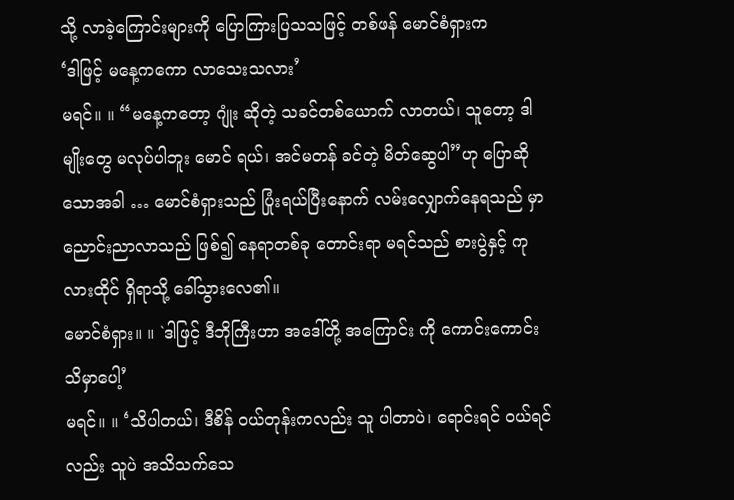သို့ လာခဲ့ကြောင်းများကို ပြောကြားပြသသဖြင့် တစ်ဖန် မောင်စံရှားက
‘ဒါဖြင့် မနေ့ကကော လာသေးသလား’
မရင်။ ။ “မနေ့ကတော့ ဂျုံး ဆိုတဲ့ သခင်တစ်ယောက် လာတယ်၊ သူတော့ ဒါမျိုးတွေ မလုပ်ပါဘူး မောင် ရယ်၊ အင်မတန် ခင်တဲ့ မိတ်ဆွေပါ”ဟု ပြောဆိုသောအခါ … မောင်စံရှားသည် ပြုံးရယ်ပြီးနောက် လမ်းလျှောက်နေရသည် မှာ ညောင်းညာလာသည် ဖြစ်၍ နေရာတစ်ခု တောင်းရာ မရင်သည် စားပွဲနှင့် ကုလားထိုင် ရှိရာသို့ ခေါ်သွားလေ၏။
မောင်စံရှား။ ။ `ဒါဖြင့် ဒီဘိုကြီးဟာ အဒေါ်တို့ အကြောင်း ကို ကောင်းကောင်း သိမှာပေါ့’
မရင်။ ။ ‘သိပါတယ်၊ ဒီစိန် ဝယ်တုန်းကလည်း သူ ပါတာပဲ၊ ရောင်းရင် ဝယ်ရင်လည်း သူပဲ အသိသက်သေ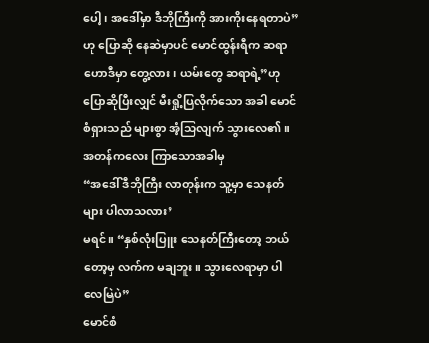ပေါ့၊ အဒေါ်မှာ ဒီဘိုကြီးကို အားကိုးနေရတာပဲ”ဟု ပြောဆို နေဆဲမှာပင် မောင်ထွန်းရီက ဆရာ ဟောဒီမှာ တွေ့လား၊ ယမ်းတွေ ဆရာရဲ့”ဟု ပြောဆိုပြီးလျှင် မီးရှို့ပြလိုက်သော အခါ မောင်စံရှားသည် များစွာ အံ့သြလျက် သွားလေ၏။
အတန်ကလေး ကြာသောအခါမှ
“အဒေါ် ဒီဘိုကြီး လာတုန်းက သူ့မှာ သေနတ်များ ပါလာသလား’
မရင်။ “နှစ်လုံးပြူး သေနတ်ကြီးတော့ ဘယ်တော့မှ လက်က မချဘူး။ သွားလေရာမှာ ပါလေမြဲပဲ”
မောင်စံ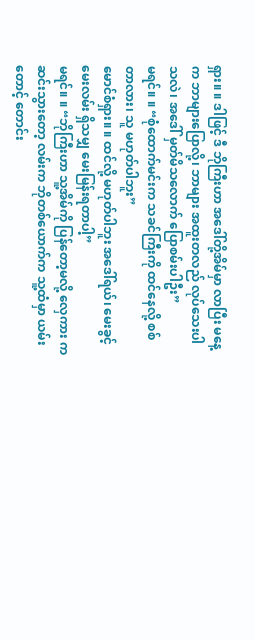ရှား။ ။ ဒါဖြင့် ဒီ ဘိုကြီးဟာ အဒေါ်တို့အိမ်မှာ လာပြီး မနေ့က ဘာများပြောလို့၊ ဘာများ အထူးတလည် လုပ်သေးပါသလဲ၊ အဒေါ် မှတ်မိသလောက် ပြောစမ်းပါဦး”
မရင်။ ။ “စုံထောက်မင်းက သခင်ကြီးကို ထင်နေလို့ စစ် တာလား၊ သူ မဟုတ်ပါဘူး”
မောင်စံရှား။ ။ ထင်လို့ မဟုတ်ပါဘူး အဒေါ်ရယ်၊ မေးခွင့် မေးလမ်း ရှိသမျှ မေးမြန်းရတာပါ့”
မရင်။ ။ “ဘိုကြီးဟာ သူ့အိမ်ကို ပြန်တော့မလို့ လှေကား က ဆင်းသွားတော့ လမ်းက ဘိုတစ်ယောက်က သူ့ထံမှာ ယမ်းတောင့် တောင်း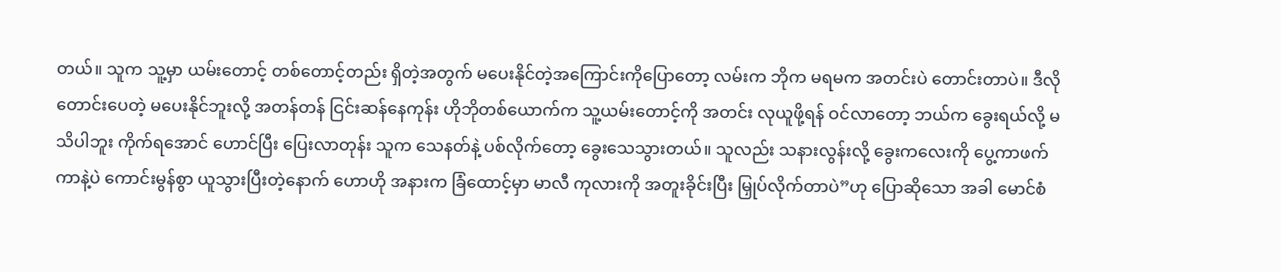တယ်။ သူက သူ့မှာ ယမ်းတောင့် တစ်တောင့်တည်း ရှိတဲ့အတွက် မပေးနိုင်တဲ့အကြောင်းကိုပြောတော့ လမ်းက ဘိုက မရမက အတင်းပဲ တောင်းတာပဲ။ ဒီလို တောင်းပေတဲ့ မပေးနိုင်ဘူးလို့ အတန်တန် ငြင်းဆန်နေကုန်း ဟိုဘိုတစ်ယောက်က သူ့ယမ်းတောင့်ကို အတင်း လုယူဖို့ရန် ဝင်လာတော့ ဘယ်က ခွေးရယ်လို့ မသိပါဘူး ကိုက်ရအောင် ဟောင်ပြီး ပြေးလာတုန်း သူက သေနတ်နဲ့ ပစ်လိုက်တော့ ခွေးသေသွားတယ်။ သူလည်း သနားလွန်းလို့ ခွေးကလေးကို ပွေ့ကာဖက်ကာနဲ့ပဲ ကောင်းမွန်စွာ ယူသွားပြီးတဲ့နောက် ဟောဟို အနားက ခြံထောင့်မှာ မာလီ ကုလားကို အတူးခိုင်းပြီး မြှုပ်လိုက်တာပဲ”ဟု ပြောဆိုသော အခါ မောင်စံ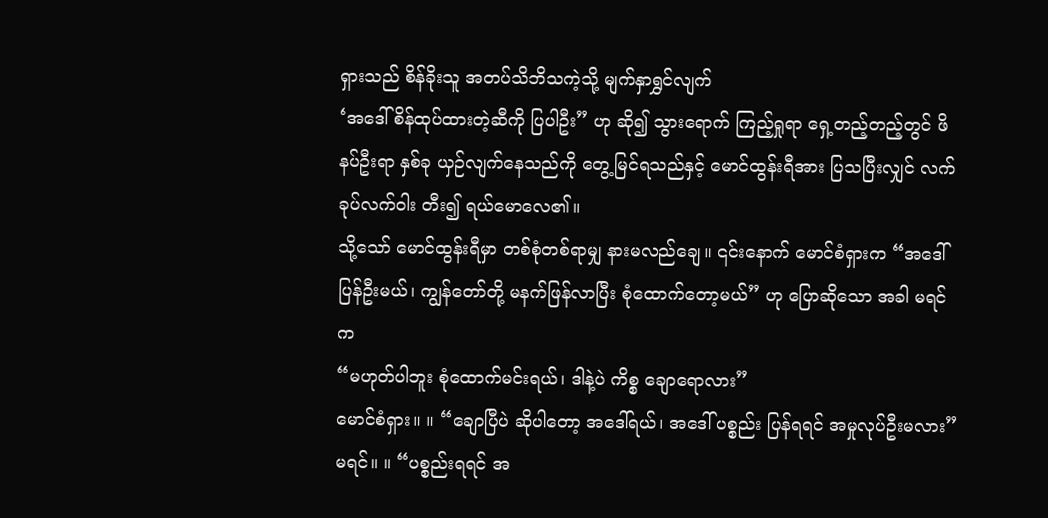ရှားသည် စိန်ခိုးသူ အတပ်သိဘိသကဲ့သို့ မျက်နှာရွှင်လျက်
‘အဒေါ် စိန်ထုပ်ထားတဲ့ဆီကို ပြပါဦး” ဟု ဆို၍ သွားရောက် ကြည့်ရှုရာ ရှေ့တည့်တည့်တွင် ဖိနပ်ဦးရာ နှစ်ခု ယှဉ်လျက်နေသည်ကို တွေ့မြင်ရသည်နှင့် မောင်ထွန်းရီအား ပြသပြီးလျှင် လက်ခုပ်လက်ဝါး တီး၍ ရယ်မောလေ၏။
သို့သော် မောင်ထွန်းရီမှာ တစ်စုံတစ်ရာမျှ နားမလည်ချေ။ ၎င်းနောက် မောင်စံရှားက “အဒေါ် ပြန်ဦးမယ်၊ ကျွန်တော်တို့ မနက်ဖြန်လာပြီး စုံထောက်တော့မယ်” ဟု ပြောဆိုသော အခါ မရင်က
“မဟုတ်ပါဘူး စုံထောက်မင်းရယ်၊ ဒါနဲ့ပဲ ကိစ္စ ချောရောလား”
မောင်စံရှား။ ။ “ချောပြီပဲ ဆိုပါတော့ အဒေါ်ရယ်၊ အဒေါ် ပစ္စည်း ပြန်ရရင် အမှုလုပ်ဦးမလား”
မရင်။ ။ “ပစ္စည်းရရင် အ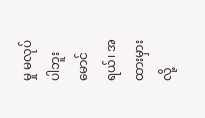မှု မလုပ်ပါဘူး မောင်ရယ်၊ အထားမှားလို့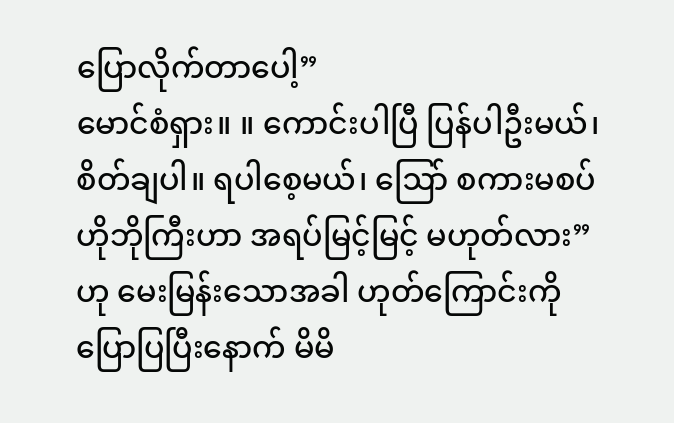ပြောလိုက်တာပေါ့”
မောင်စံရှား။ ။ ကောင်းပါပြီ ပြန်ပါဦးမယ်၊ စိတ်ချပါ။ ရပါစေ့မယ်၊ ဩော် စကားမစပ် ဟိုဘိုကြီးဟာ အရပ်မြင့်မြင့် မဟုတ်လား” ဟု မေးမြန်းသောအခါ ဟုတ်ကြောင်းကို ပြောပြပြီးနောက် မိမိ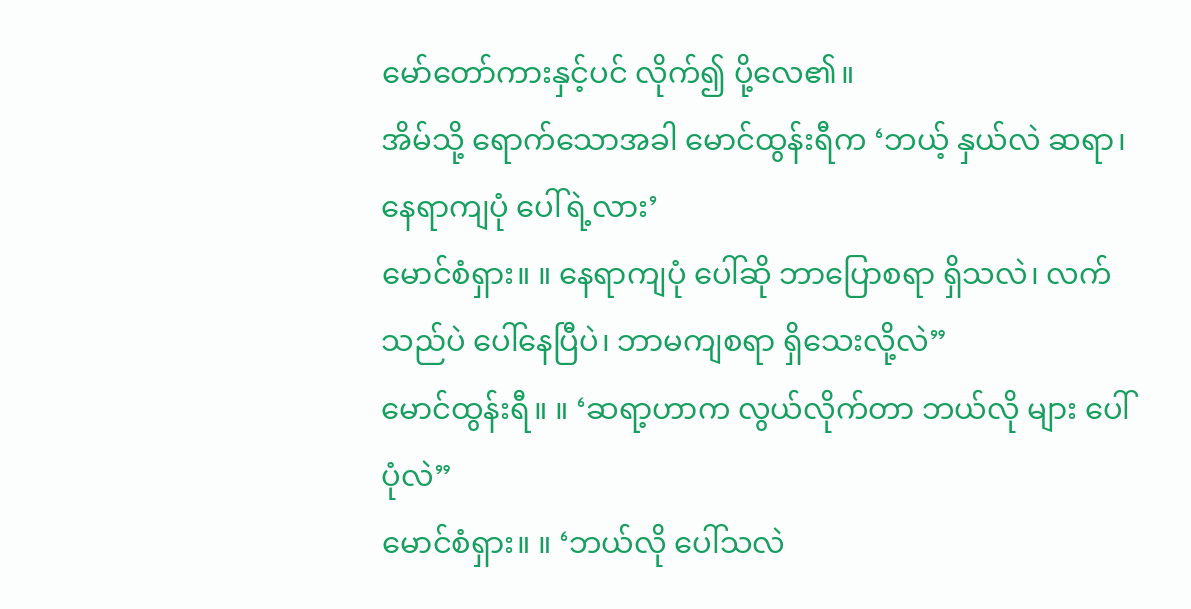မော်တော်ကားနှင့်ပင် လိုက်၍ ပို့လေ၏။
အိမ်သို့ ရောက်သောအခါ မောင်ထွန်းရီက ‘ဘယ့် နှယ်လဲ ဆရာ၊ နေရာကျပုံ ပေါ်ရဲ့လား’
မောင်စံရှား။ ။ နေရာကျပုံ ပေါ်ဆို ဘာပြောစရာ ရှိသလဲ၊ လက်သည်ပဲ ပေါ်နေပြီပဲ၊ ဘာမကျစရာ ရှိသေးလို့လဲ”
မောင်ထွန်းရီ။ ။ ‘ဆရာ့ဟာက လွယ်လိုက်တာ ဘယ်လို များ ပေါ်ပုံလဲ”
မောင်စံရှား။ ။ ‘ဘယ်လို ပေါ်သလဲ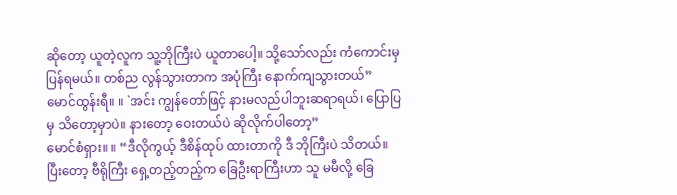ဆိုတော့ ယူတဲ့လူက သူ့ဘိုကြီးပဲ ယူတာပေါ့။ သို့သော်လည်း ကံကောင်းမှ ပြန်ရမယ်။ တစ်ည လွန်သွားတာက အပုံကြီး နောက်ကျသွားတယ်”
မောင်ထွန်းရီ။ ။ `အင်း ကျွန်တော်ဖြင့် နားမလည်ပါဘူးဆရာရယ်၊ ပြောပြမှ သိတော့မှာပဲ။ နားတော့ ဝေးတယ်ပဲ ဆိုလိုက်ပါတော့”
မောင်စံရှား။ ။ “ဒီလိုကွယ့် ဒီစိန်ထုပ် ထားတာကို ဒီ ဘိုကြီးပဲ သိတယ်။ ပြီးတော့ ဗီရိုကြီး ရှေ့တည့်တည့်က ခြေဦးရာကြီးဟာ သူ မမီလို့ ခြေ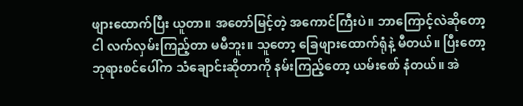ဖျားထောက်ပြီး ယူတာ။ အတော်မြင့်တဲ့ အကောင်ကြီးပဲ။ ဘာကြောင့်လဲဆိုတော့ ငါ လက်လှမ်းကြည့်တာ မမီဘူး။ သူတော့ ခြေဖျားထောက်ရုံနဲ့ မီတယ်။ ပြီးတော့ ဘုရားစင်ပေါ်က သံချောင်းဆိုတာကို နမ်းကြည့်တော့ ယမ်းစော် နံတယ်။ အဲ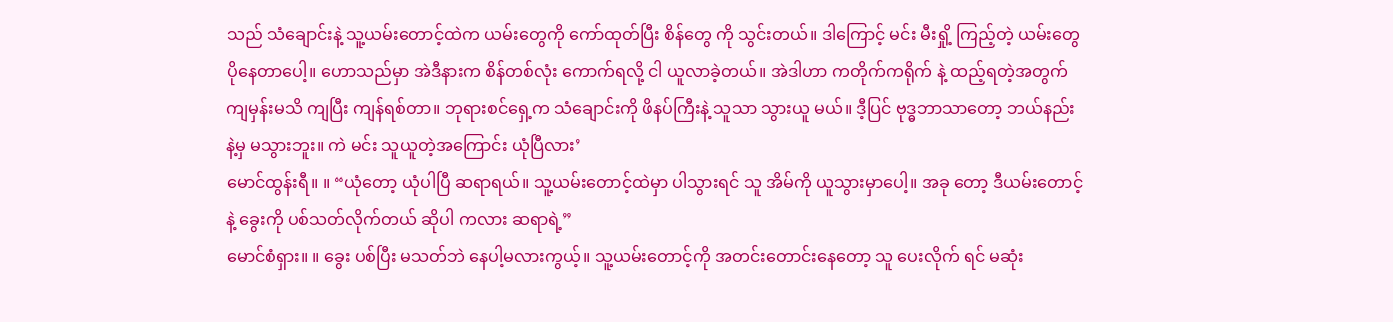သည် သံချောင်းနဲ့ သူ့ယမ်းတောင့်ထဲက ယမ်းတွေကို ကော်ထုတ်ပြီး စိန်တွေ ကို သွင်းတယ်။ ဒါကြောင့် မင်း မီးရှို့ ကြည့်တဲ့ ယမ်းတွေ ပိုနေတာပေါ့။ ဟောသည်မှာ အဲဒီနားက စိန်တစ်လုံး ကောက်ရလို့ ငါ ယူလာခဲ့တယ်။ အဲဒါဟာ ကတိုက်ကရိုက် နဲ့ ထည့်ရတဲ့အတွက် ကျမှန်းမသိ ကျပြီး ကျန်ရစ်တာ။ ဘုရားစင်ရှေ့က သံချောင်းကို ဖိနပ်ကြီးနဲ့ သူသာ သွားယူ မယ်။ ဒီ့ပြင် ဗုဒ္ဓဘာသာတော့ ဘယ်နည်းနဲ့မှ မသွားဘူး။ ကဲ မင်း သူယူတဲ့အကြောင်း ယုံပြီလား’
မောင်ထွန်းရီ။ ။ “ယုံတော့ ယုံပါပြီ ဆရာရယ်။ သူ့ယမ်းတောင့်ထဲမှာ ပါသွားရင် သူ အိမ်ကို ယူသွားမှာပေါ့။ အခု တော့ ဒီယမ်းတောင့်နဲ့ ခွေးကို ပစ်သတ်လိုက်တယ် ဆိုပါ ကလား ဆရာရဲ့”
မောင်စံရှား။ ။ ခွေး ပစ်ပြီး မသတ်ဘဲ နေပါ့မလားကွယ့်။ သူ့ယမ်းတောင့်ကို အတင်းတောင်းနေတော့ သူ ပေးလိုက် ရင် မဆုံး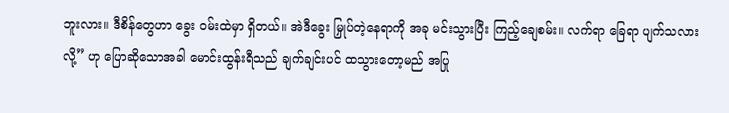ဘူးလား။ ဒီစိန်တွေဟာ ခွေး ဝမ်းထဲမှာ ရှိတယ်။ အဲဒီခွေး မြှုပ်တဲ့နေရာကို အခု မင်းသွားပြီး ကြည့်ချေစမ်း။ လက်ရာ ခြေရာ ပျက်သလားလို့” ဟု ပြောဆိုသောအခါ မောင်းထွန်းရီသည် ချက်ချင်းပင် ထသွားတော့မည် အပြု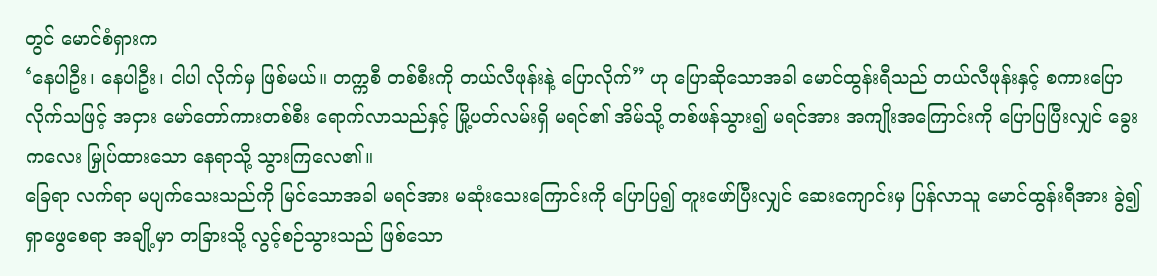တွင် မောင်စံရှားက
‘နေပါဦး၊ နေပါဦး၊ ငါပါ လိုက်မှ ဖြစ်မယ်။ တက္ကစီ တစ်စီးကို တယ်လီဖုန်းနဲ့ ပြောလိုက်” ဟု ပြောဆိုသောအခါ မောင်ထွန်းရီသည် တယ်လီဖုန်းနှင့် စကားပြောလိုက်သဖြင့် အငှား မော်တော်ကားတစ်စီး ရောက်လာသည်နှင့် မြို့ပတ်လမ်းရှိ မရင်၏ အိမ်သို့ တစ်ဖန်သွား၍ မရင်အား အကျိုးအကြောင်းကို ပြောပြပြီးလျှင် ခွေး ကလေး မြှုပ်ထားသော နေရာသို့ သွားကြလေ၏။
ခြေရာ လက်ရာ မပျက်သေးသည်ကို မြင်သောအခါ မရင်အား မဆုံးသေးကြောင်းကို ပြောပြ၍ တူးဖော်ပြီးလျှင် ဆေးကျောင်းမှ ပြန်လာသူ မောင်ထွန်းရီအား ခွဲ၍ ရှာဖွေစေရာ အချို့မှာ တခြားသို့ လွင့်စဉ်သွားသည် ဖြစ်သော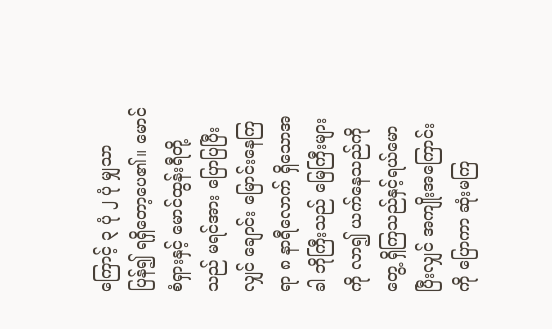ကြောင့် ၃ ပုံ ၂ ပုံ မျှသာ ပြန်၍ ရရှိတော့ပေ၏။ မောင်စံရှားနှင့် မောင်ထွန်းရီတို့သည် မရင်အား ပြောပြပြီးလျှင် ချောင်း မြောင်းနေကြရာ ၈ နာရီလောက် ရှိသောအခါ ဘိုကြီးသည် မြေကြီးများကို လာ၍ ယက်နေသည်ကို တွေ့ ရှိကြသည်နှင့်ရယ်မောပြီးလျှင် အကျိုးအကြောင်းကို ပြောကာ ဆုံးမကြ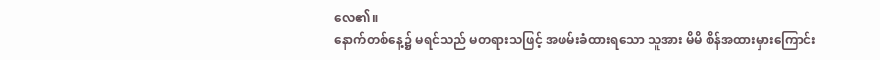လေ၏။
နောက်တစ်နေ့၌ မရင်သည် မတရားသဖြင့် အဖမ်းခံထားရသော သူအား မိမိ စိန်အထားမှားကြောင်း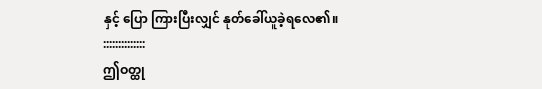နှင့် ပြော ကြားပြီးလျှင် နုတ်ခေါ်ယူခဲ့ရလေ၏။
::::::::::::::
ဤဝတ္ထု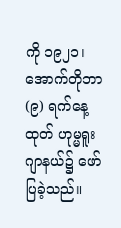ကို ၁၉၂၁၊ အောက်တိုဘာ (၉) ရက်နေ့ထုတ် ဟုမ္မရူး ဂျာနယ်၌ ဖော်ပြခဲ့သည်။